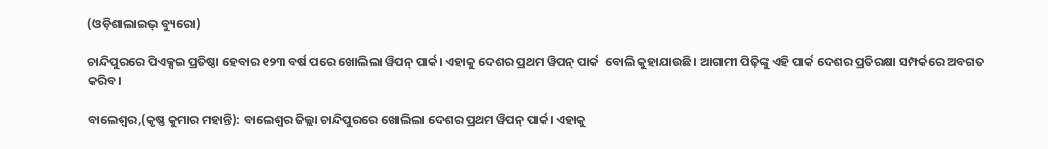(ଓଡ଼ିଶାଲାଇଭ୍‌ ବ୍ୟୁରୋ)

ଚାନ୍ଦିପୁରରେ ପିଏକ୍ସଇ ପ୍ରତିଷ୍ଠା ହେବାର ୧୨୩ ବର୍ଷ ପରେ ଖୋଲିଲା ୱିପନ୍‌ ପାର୍କ। ଏହାକୁ ଦେଶର ପ୍ରଥମ ୱିପନ୍‌ ପାର୍କ  ବୋଲି କୁହାଯାଉଛି। ଆଗାମୀ ପିଢ଼ିଙ୍କୁ ଏହି ପାର୍କ ଦେଶର ପ୍ରତିରକ୍ଷା ସମ୍ପର୍କରେ ଅବଗତ କରିବ।

ବାଲେଶ୍ୱର,(କୃଷ୍ଣ କୁମାର ମହାନ୍ତି): ବାଲେଶ୍ବର ଜିଲ୍ଲା ଚାନ୍ଦିପୁରରେ ଖୋଲିଲା ଦେଶର ପ୍ରଥମ ୱିପନ୍‌ ପାର୍କ। ଏହାକୁ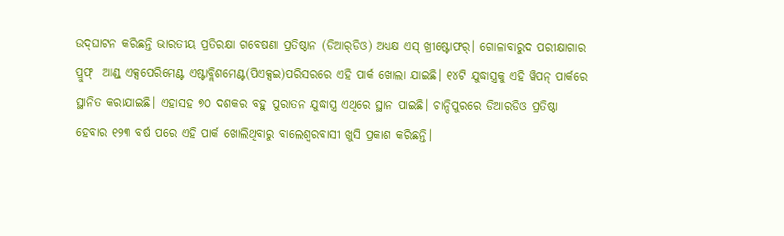ଉଦ୍‌ଘାଟନ କରିଛନ୍ତି ଭାରତୀୟ ପ୍ରତିରକ୍ଷା ଗବେଷଣା ପ୍ରତିଷ୍ଠାନ (ଡିଆର୍‌ଡିଓ) ଅଧ୍ୟକ୍ଷ ଏସ୍‌ ଖ୍ରୀଷ୍ଟୋଫର୍‌। ଗୋଳାବାରୁଦ ପରୀକ୍ଷାଗାର ପ୍ରୁଫ୍  ଆଣ୍ଡ୍ ଏକ୍ସପେରିମେଣ୍ଟ ଏଷ୍ଟାବ୍ଲିଶମେଣ୍ଟ(ପିଏକ୍ସଇ)ପରିସରରେ ଏହି ପାର୍କ ଖୋଲା ଯାଇଛି। ୧୪ଟି ଯୁଦ୍ଧାସ୍ତ୍ରକୁ ଏହି ୱିପନ୍‌ ପାର୍କରେ ସ୍ଥାନିତ କରାଯାଇଛି। ଏହାସହ ୭୦ ଦଶକର ବହୁ ପୁରାତନ ଯୁଦ୍ଧାସ୍ତ୍ର ଏଥିରେ ସ୍ଥାନ ପାଇଛି। ଚାନ୍ଦିପୁରରେ ଡିଆରଡିଓ ପ୍ରତିଷ୍ଠା ହେବାର ୧୨୩ ବର୍ଷ ପରେ ଏହି ପାର୍କ ଖୋଲିଥିବାରୁ ବାଲେଶ୍ବରବାସୀ ଖୁସି ପ୍ରକାଶ କରିଛନ୍ତି।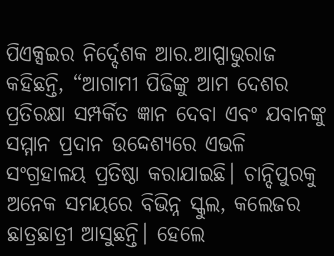ପିଏକ୍ସଇର ନିର୍ଦ୍ଦେଶକ ଆର.ଆପ୍ପାଭୁରାଜ କହିଛନ୍ତି, “ଆଗାମୀ ପିଢିଙ୍କୁ ଆମ ଦେଶର ପ୍ରତିରକ୍ଷା ସମ୍ପର୍କିତ ଜ୍ଞାନ ଦେବା ଏବଂ ଯବାନଙ୍କୁ ସମ୍ମାନ ପ୍ରଦାନ ଉଦ୍ଦେଶ୍ୟରେ ଏଭଳି ସଂଗ୍ରହାଳୟ ପ୍ରତିଷ୍ଠା କରାଯାଇଛି। ଚାନ୍ଦିପୁରକୁ ଅନେକ ସମୟରେ ବିଭିନ୍ନ ସ୍କୁଲ, କଲେଜର ଛାତ୍ରଛାତ୍ରୀ ଆସୁଛନ୍ତି। ହେଲେ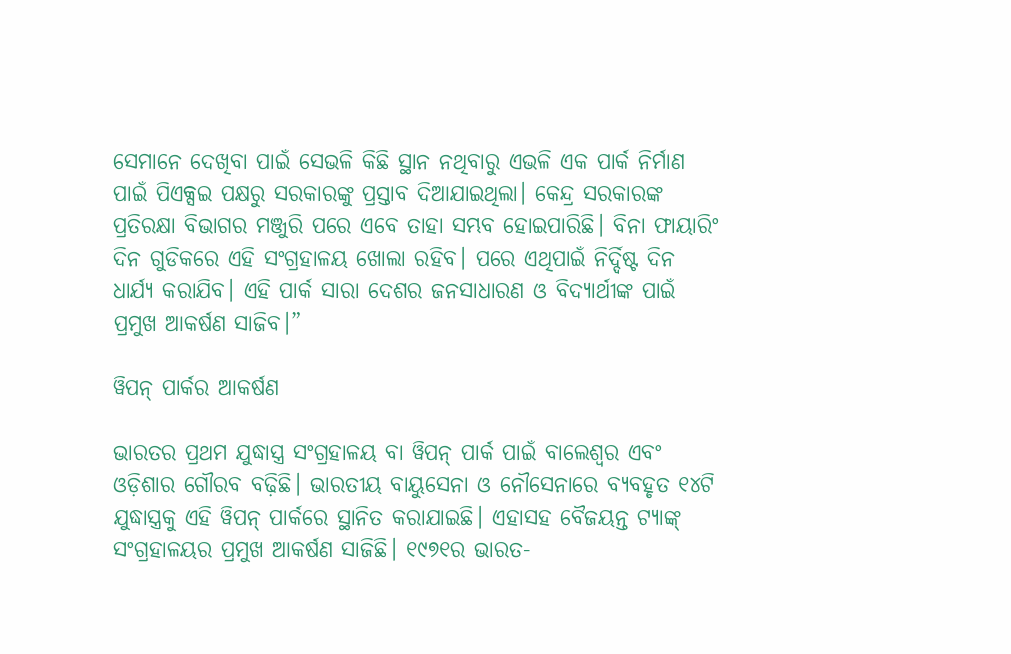ସେମାନେ ଦେଖିବା ପାଇଁ ସେଭଳି କିଛି ସ୍ଥାନ ନଥିବାରୁ ଏଭଳି ଏକ ପାର୍କ ନିର୍ମାଣ ପାଇଁ ପିଏକ୍ସଇ ପକ୍ଷରୁ ସରକାରଙ୍କୁ ପ୍ରସ୍ତାବ ଦିଆଯାଇଥିଲା। କେନ୍ଦ୍ର ସରକାରଙ୍କ ପ୍ରତିରକ୍ଷା ବିଭାଗର ମଞ୍ଜୁରି ପରେ ଏବେ ତାହା ସମ୍ଭବ ହୋଇପାରିଛି। ବିନା ଫାୟାରିଂ ଦିନ ଗୁଡିକରେ ଏହି ସଂଗ୍ରହାଳୟ ଖୋଲା ରହିବ। ପରେ ଏଥିପାଇଁ ନିର୍ଦ୍ଦିଷ୍ଟ ଦିନ ଧାର୍ଯ୍ୟ କରାଯିବ। ଏହି ପାର୍କ ସାରା ଦେଶର ଜନସାଧାରଣ ଓ ବିଦ୍ୟାର୍ଥୀଙ୍କ ପାଇଁ ପ୍ରମୁଖ ଆକର୍ଷଣ ସାଜିବ।”

ୱିପନ୍‌ ପାର୍କର ଆକର୍ଷଣ

ଭାରତର ପ୍ରଥମ ଯୁଦ୍ଧାସ୍ତ୍ର ସଂଗ୍ରହାଳୟ ବା ୱିପନ୍‌ ପାର୍କ ପାଇଁ ବାଲେଶ୍ବର ଏବଂ ଓଡ଼ିଶାର ଗୌରବ ବଢ଼ିଛି। ଭାରତୀୟ ବାୟୁସେନା ଓ ନୌସେନାରେ ବ୍ୟବହୃତ ୧୪ଟି ଯୁଦ୍ଧାସ୍ତ୍ରକୁ ଏହି ୱିପନ୍‌ ପାର୍କରେ ସ୍ଥାନିତ କରାଯାଇଛି। ଏହାସହ ବୈଜୟନ୍ତ ଟ୍ୟାଙ୍କ୍ ସଂଗ୍ରହାଳୟର ପ୍ରମୁଖ ଆକର୍ଷଣ ସାଜିଛି। ୧୯୭୧ର ଭାରତ-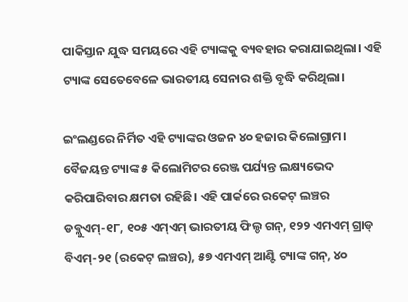ପାକିସ୍ତାନ ଯୁଦ୍ଧ ସମୟରେ ଏହି ଟ୍ୟାଙ୍କକୁ ବ୍ୟବହାର କରାଯାଇଥିଲା। ଏହି ଟ୍ୟାଙ୍କ ସେତେବେଳେ ଭାରତୀୟ ସେନାର ଶକ୍ତି ବୃଦ୍ଧି କରିଥିଲା।

ଇଂଲଣ୍ଡରେ ନିର୍ମିତ ଏହି ଟ୍ୟାଙ୍କର ଓଜନ ୪୦ ହଜାର କିଲୋଗ୍ରାମ। ବୈଜୟନ୍ତ ଟ୍ୟାଙ୍କ ୫ କିଲୋମିଟର ରେଞ୍ଜ ପର୍ଯ୍ୟନ୍ତ ଲକ୍ଷ୍ୟଭେଦ କରିପାରିବାର କ୍ଷମତା ରହିଛି। ଏହି ପାର୍କରେ ରକେଟ୍‌ ଲଞ୍ଚର ଡବ୍ଲୁଏମ୍‌-୧୮, ୧୦୫ ଏମ୍‌ଏମ୍‌ ଭାରତୀୟ ଫିଲ୍ଡ ଗନ୍‌, ୧୨୨ ଏମଏମ୍‌ ଗ୍ରାଡ୍‌ ବିଏମ୍‌-୨୧ (ରକେଟ୍‌ ଲଞ୍ଚର), ୫୭ ଏମଏମ୍‌ ଆଣ୍ଟି ଟ୍ୟାଙ୍କ ଗନ୍‌, ୪୦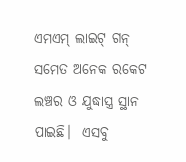ଏମଏମ୍‌ ଲାଇଟ୍‌ ଗନ୍‌ ସମେତ ଅନେକ ରକେଟ ଲଞ୍ଚର ଓ ଯୁଦ୍ଧାସ୍ତ୍ର ସ୍ଥାନ ପାଇଛି।  ଏସବୁ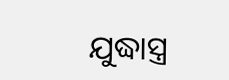ଯୁଦ୍ଧାସ୍ତ୍ର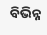ବିଭିନ୍ନ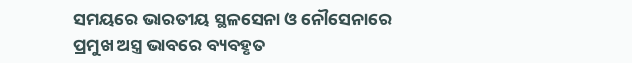ସମୟରେ ଭାରତୀୟ ସ୍ଥଳସେନା ଓ ନୌସେନାରେ ପ୍ରମୁଖ ଅସ୍ତ୍ର ଭାବରେ ବ୍ୟବହୃତ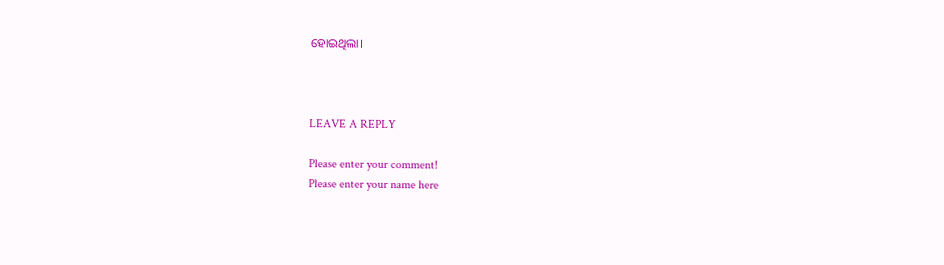ହୋଇଥିଲା।



LEAVE A REPLY

Please enter your comment!
Please enter your name here